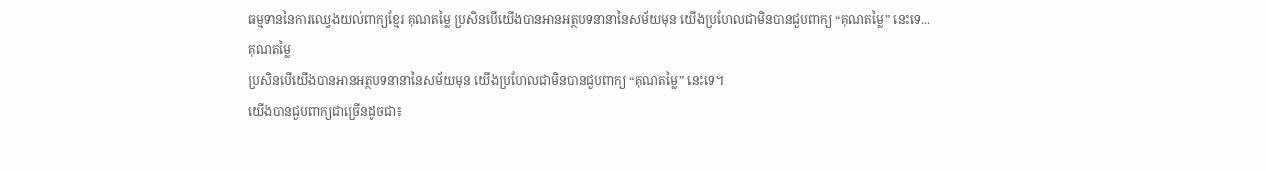ធម្មទាននៃការឈ្វេងយល់ពាក្យខ្មែរ គុណតម្លៃ ប្រសិនបើយើងបានអានអត្ថបទនានានៃសម័យមុន យើងប្រហែលជាមិនបានជួបពាក្យ “គុណតម្លៃ” នេះទេ...
គុណតម្លៃ
ប្រសិនបើយើងបានអានអត្ថបទនានានៃសម័យមុន យើងប្រហែលជាមិនបានជួបពាក្យ “គុណតម្លៃ” នេះទេ។
យើងបានជួបពាក្យជាច្រើនដូចជា៖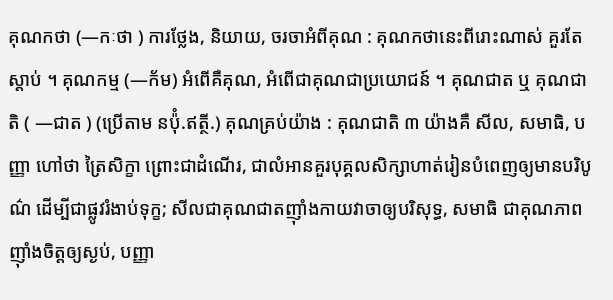គុណកថា (—កៈថា ) ការថ្លែង, និយាយ, ចរចាអំពីគុណ : គុណកថានេះពីរោះណាស់ គួរតែស្ដាប់ ។ គុណកម្ម (—ក័ម) អំពើគឺគុណ, អំពើជាគុណជាប្រយោជន៍ ។ គុណជាត ឬ គុណជាតិ ( —ជាត ) (ប្រើតាម នប៉ុំ.ឥត្ថី.) គុណគ្រប់យ៉ាង : គុណជាតិ ៣ យ៉ាងគឺ សីល, សមាធិ, បញ្ញា ហៅថា ត្រៃសិក្ខា ព្រោះជាដំណើរ, ជាលំអានគួរបុគ្គលសិក្សាហាត់រៀនបំពេញឲ្យមានបរិបូណ៌ ដើម្បីជាផ្លូវរំងាប់ទុក្ខ; សីលជាគុណជាតញ៉ាំងកាយវាចាឲ្យបរិសុទ្ធ, សមាធិ ជាគុណភាពញ៉ាំងចិត្តឲ្យស្ងប់, បញ្ញា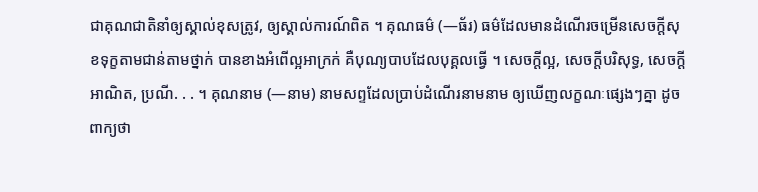ជាគុណជាតិនាំឲ្យស្គាល់ខុសត្រូវ, ឲ្យស្គាល់ការណ៍ពិត ។ គុណធម៌ (—ធ័រ) ធម៌ដែលមានដំណើរចម្រើនសេចក្ដីសុខទុក្ខតាមជាន់តាមថ្នាក់ បានខាងអំពើល្អអាក្រក់ គឺបុណ្យបាបដែលបុគ្គលធ្វើ ។ សេចក្ដីល្អ, សេចក្ដីបរិសុទ្ធ, សេចក្ដីអាណិត, ប្រណី. . . ។ គុណនាម (—នាម) នាមសព្ទដែលប្រាប់ដំណើរនាមនាម ឲ្យឃើញលក្ខណៈផ្សេងៗគ្នា ដូចពាក្យថា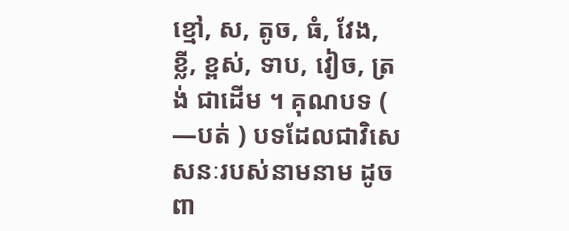ខ្មៅ, ស, តូច, ធំ, វែង, ខ្លី, ខ្ពស់, ទាប, វៀច, ត្រង់ ជាដើម ។ គុណបទ ( —បត់ ) បទដែលជាវិសេសនៈរបស់នាមនាម ដូចពា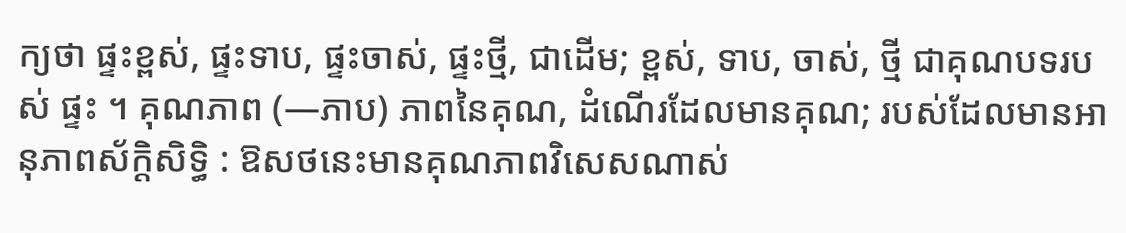ក្យថា ផ្ទះខ្ពស់, ផ្ទះទាប, ផ្ទះចាស់, ផ្ទះថ្មី, ជាដើម; ខ្ពស់, ទាប, ចាស់, ថ្មី ជាគុណបទរបស់ ផ្ទះ ។ គុណភាព (—ភាប) ភាពនៃគុណ, ដំណើរដែលមានគុណ; របស់ដែលមានអានុភាពស័ក្ដិសិទ្ធិ : ឱសថនេះមានគុណភាពវិសេសណាស់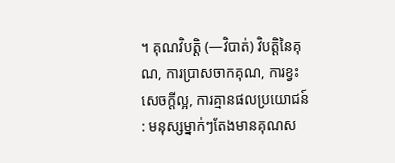។ គុណវិបត្តិ (—វិបាត់) វិបត្តិនៃគុណ, ការប្រាសចាកគុណ, ការខ្វះសេចក្ដីល្អ, ការគ្មានផលប្រយោជន៍ : មនុស្សម្នាក់ៗតែងមានគុណស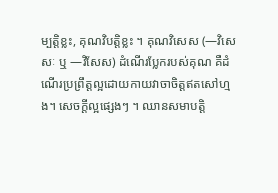ម្បត្តិខ្លះ, គុណវិបត្តិខ្លះ ។ គុណវិសេស (—វិសេសៈ ឬ —វិសែស) ដំណើរប្លែករបស់គុណ គឺដំណើរប្រព្រឹត្តល្អដោយកាយវាចាចិត្តឥតសៅហ្មង។ សេចក្ដីល្អផ្សេងៗ ។ ឈានសមាបត្តិ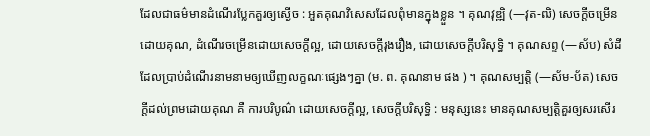ដែលជាធម៌មានដំណើរប្លែកគួរឲ្យស្ងើច : អួតគុណវិសេសដែលពុំមានក្នុងខ្លួន ។ គុណវុឌ្ឍិ (—វុត-ឍិ) សេចក្ដីចម្រើនដោយគុណ, ដំណើរចម្រើនដោយសេចក្ដីល្អ, ដោយសេចក្ដីរុងរឿង, ដោយសេចក្ដីបរិសុទ្ធិ ។ គុណសព្ទ (—ស័ប) សំដីដែលប្រាប់ដំណើរនាមនាមឲ្យឃើញលក្ខណៈផ្សេងៗគ្នា (ម. ព. គុណនាម ផង ) ។ គុណសម្បត្តិ (—ស័ម-ប័ត) សេចក្ដីដល់ព្រមដោយគុណ គឺ ការបរិបូណ៌ ដោយសេចក្ដីល្អ, សេចក្ដីបរិសុទ្ធិ : មនុស្សនេះ មានគុណសម្បត្តិគួរឲ្យសរសើរ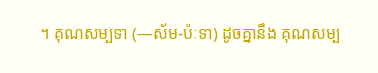។ គុណសម្បទា (—ស័ម-ប៉ៈទា) ដូចគ្នានឹង គុណសម្ប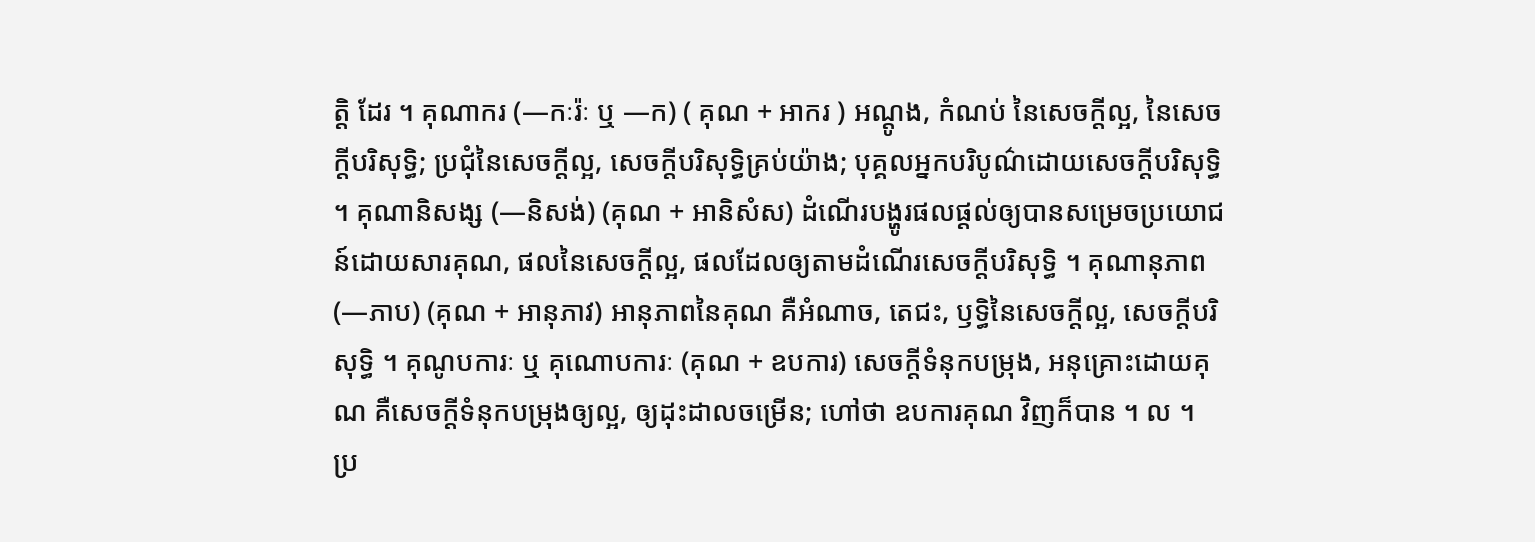ត្តិ ដែរ ។ គុណាករ (—កៈរ៉ៈ ឬ —ក) ( គុណ + អាករ ) អណ្ដូង, កំណប់ នៃសេចក្ដីល្អ, នៃសេចក្ដីបរិសុទ្ធិ; ប្រជុំនៃសេចក្ដីល្អ, សេចក្ដីបរិសុទ្ធិគ្រប់យ៉ាង; បុគ្គលអ្នកបរិបូណ៌ដោយសេចក្ដីបរិសុទ្ធិ ។ គុណានិសង្ស (—និសង់) (គុណ + អានិសំស) ដំណើរបង្ហូរផលផ្ដល់ឲ្យបានសម្រេចប្រយោជន៍ដោយសារគុណ, ផលនៃសេចក្ដីល្អ, ផលដែលឲ្យតាមដំណើរសេចក្ដីបរិសុទ្ធិ ។ គុណានុភាព (—ភាប) (គុណ + អានុភាវ) អានុភាពនៃគុណ គឺអំណាច, តេជះ, ឫទ្ធិនៃសេចក្ដីល្អ, សេចក្ដីបរិសុទ្ធិ ។ គុណូបការៈ ឬ គុណោបការៈ (គុណ + ឧបការ) សេចក្ដីទំនុកបម្រុង, អនុគ្រោះដោយគុណ គឺសេចក្ដីទំនុកបម្រុងឲ្យល្អ, ឲ្យដុះដាលចម្រើន; ហៅថា ឧបការគុណ វិញក៏បាន ។ ល ។
ប្រ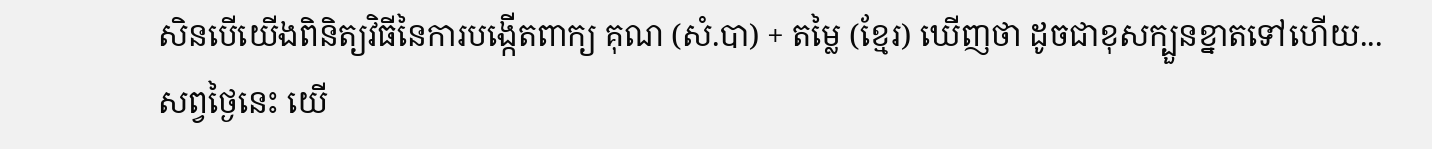សិនបើយើងពិនិត្យវិធីនៃការបង្កើតពាក្យ គុណ (សំ.បា) + តម្លៃ (ខ្មែរ) ឃើញថា ដូចជាខុសក្បួនខ្នាតទៅហើយ...
សព្វថ្ងៃនេះ យើ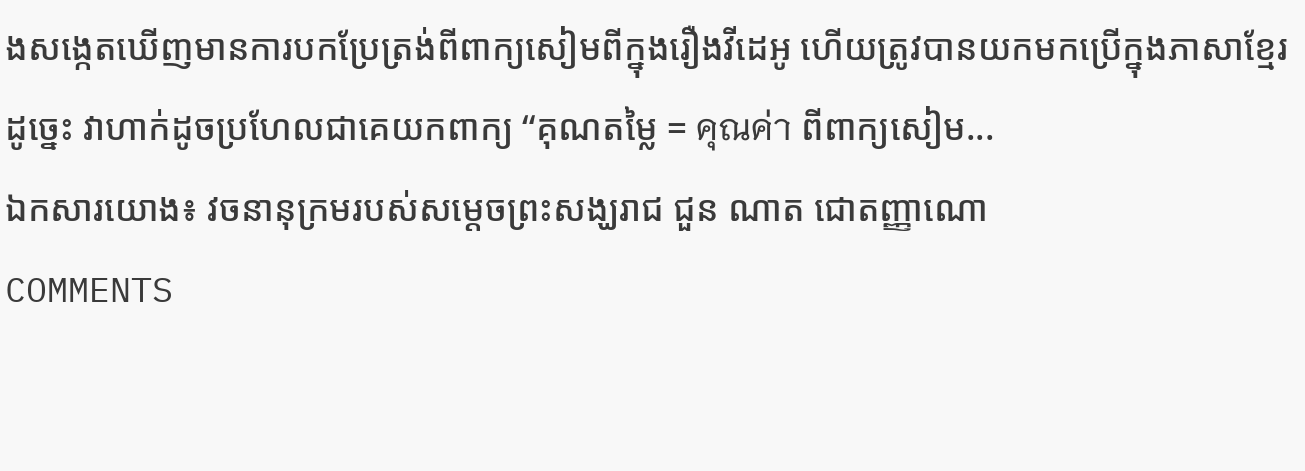ងសង្កេតឃើញមានការបកប្រែត្រង់ពីពាក្យសៀមពីក្នុងរឿងវីដេអូ ហើយត្រូវបានយកមកប្រើក្នុងភាសាខ្មែរ ដូច្នេះ វាហាក់ដូចប្រហែលជាគេយកពាក្យ “គុណតម្លៃ = คุณค่า ពីពាក្យសៀម...
ឯកសារយោង៖ វចនានុក្រមរបស់សម្ដេចព្រះសង្ឃរាជ ជួន ណាត ជោតញ្ញាណោ
COMMENTS